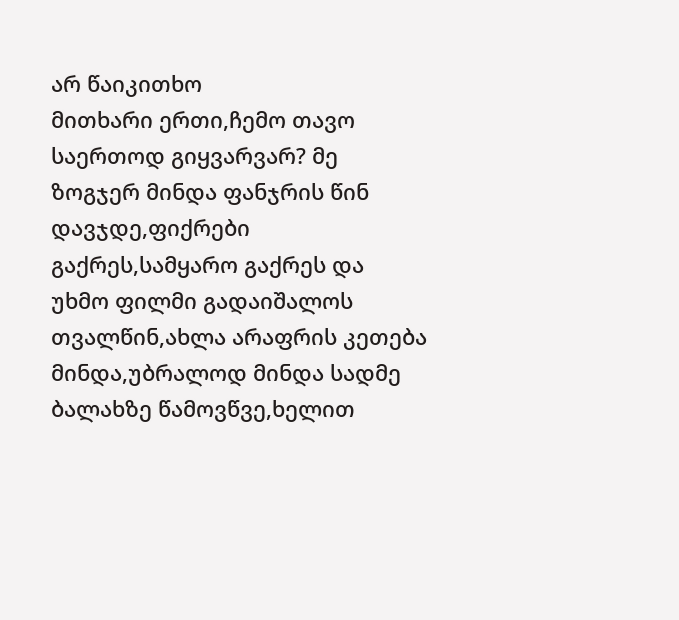არ წაიკითხო
მითხარი ერთი,ჩემო თავო საერთოდ გიყვარვარ? მე ზოგჯერ მინდა ფანჯრის წინ დავჯდე,ფიქრები გაქრეს,სამყარო გაქრეს და უხმო ფილმი გადაიშალოს თვალწინ,ახლა არაფრის კეთება მინდა,უბრალოდ მინდა სადმე ბალახზე წამოვწვე,ხელით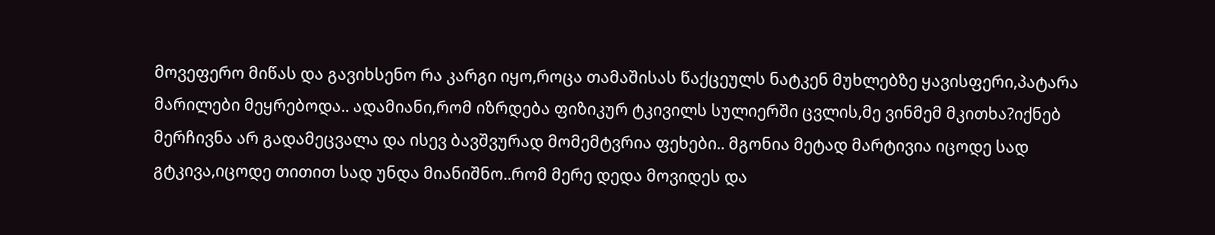მოვეფერო მიწას და გავიხსენო რა კარგი იყო,როცა თამაშისას წაქცეულს ნატკენ მუხლებზე ყავისფერი,პატარა მარილები მეყრებოდა.. ადამიანი,რომ იზრდება ფიზიკურ ტკივილს სულიერში ცვლის,მე ვინმემ მკითხა?იქნებ მერჩივნა არ გადამეცვალა და ისევ ბავშვურად მომემტვრია ფეხები.. მგონია მეტად მარტივია იცოდე სად გტკივა,იცოდე თითით სად უნდა მიანიშნო..რომ მერე დედა მოვიდეს და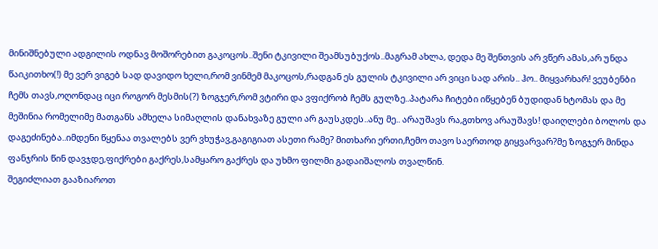მინიშნებული ადგილის ოდნავ მოშორებით გაკოცოს..შენი ტკივილი შეამსუბუქოს..მაგრამ ახლა, დედა მე შენთვის არ ვწერ ამას,არ უნდა წაიკითხო(!) მე ვერ ვიგებ სად დავიდო ხელი,რომ ვინმემ მაკოცოს,რადგან ეს გულის ტკივილი არ ვიცი სად არის.. ჰო.. მიყვარხარ! ვეუბენბი ჩემს თავს,ოღონდაც იცი როგორ მესმის(?) ზოგჯერ,რომ ვტირი და ვფიქრობ ჩემს გულზე..პატარა ჩიტები იწყებენ ბუდიდან ხტომას და მე მეშინია რომელიმე მათგანს ამხელა სიმაღლის დანახვაზე გული არ გაუსკდეს..ანუ მე.. არაუშავს რა,გთხოვ არაუშავს! დაიღლები ბოლოს და დაგეძინება..იმდენი წყენაა თვალებს ვერ ვხუჭავ,გაგიგიათ ასეთი რამე? მითხარი ერთი,ჩემო თავო საერთოდ გიყვარვარ?მე ზოგჯერ მინდა ფანჯრის წინ დავჯდე,ფიქრები გაქრეს,სამყარო გაქრეს და უხმო ფილმი გადაიშალოს თვალწინ.
შეგიძლიათ გააზიაროთ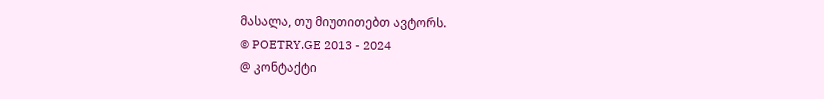მასალა, თუ მიუთითებთ ავტორს.
© POETRY.GE 2013 - 2024
@ კონტაქტი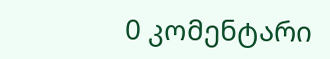0 კომენტარი